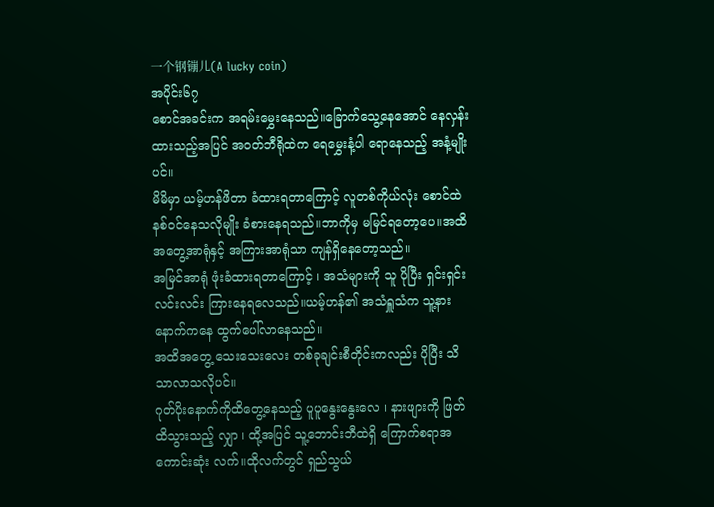一个钢镚儿(A lucky coin)
အပိုင်း၆၇
စောင်အခင်းက အရမ်းမွှေးနေသည်။ခြောက်သွေ့နေအောင် နေလှန်းထားသည့်အပြင် အ၀တ်ဘီရိုထဲက ရေမွှေးနံ့ပါ ရောနေသည့် အနံ့မျိုးပင်။
မိမိမှာ ယမ့်ဟန်ဖိတာ ခံထားရတာကြောင့် လူတစ်ကိုယ်လုံး စောင်ထဲ နစ်၀င်နေသလိုမျိုး ခံစားနေရသည်။ဘာကိုမှ မမြင်ရတော့ပေ။အထိအတွေ့အာရုံနှင့် အကြားအာရုံသာ ကျန်ရှိနေတော့သည်။
အမြင်အာရုံ ဖုံးခံထားရတာကြောင့် ၊ အသံများကို သူ ပိုပြီး ရှင်းရှင်းလင်းလင်း ကြားနေရလေသည်။ယမ့်ဟန်၏ အသံရှူသံက သူ့နားနောက်ကနေ ထွက်ပေါ်လာနေသည်။
အထိအတွေ့ သေးသေးလေး တစ်ခုချင်းစီတိုင်းကလည်း ပိုပြီး သိသာလာသလိုပင်။
ဂုတ်ပိုးနောက်ကိုထိတွေ့နေသည့် ပူပူနွေးနွေးလေ ၊ နားဖျားကို ဖြတ်ထိသွားသည့် လျှာ ၊ ထို့အပြင် သူ့ဘောင်းဘီထဲရှိ ကြောက်စရာအကောင်းဆုံး လက်။ထိုလက်တွင် ရှည်သွယ်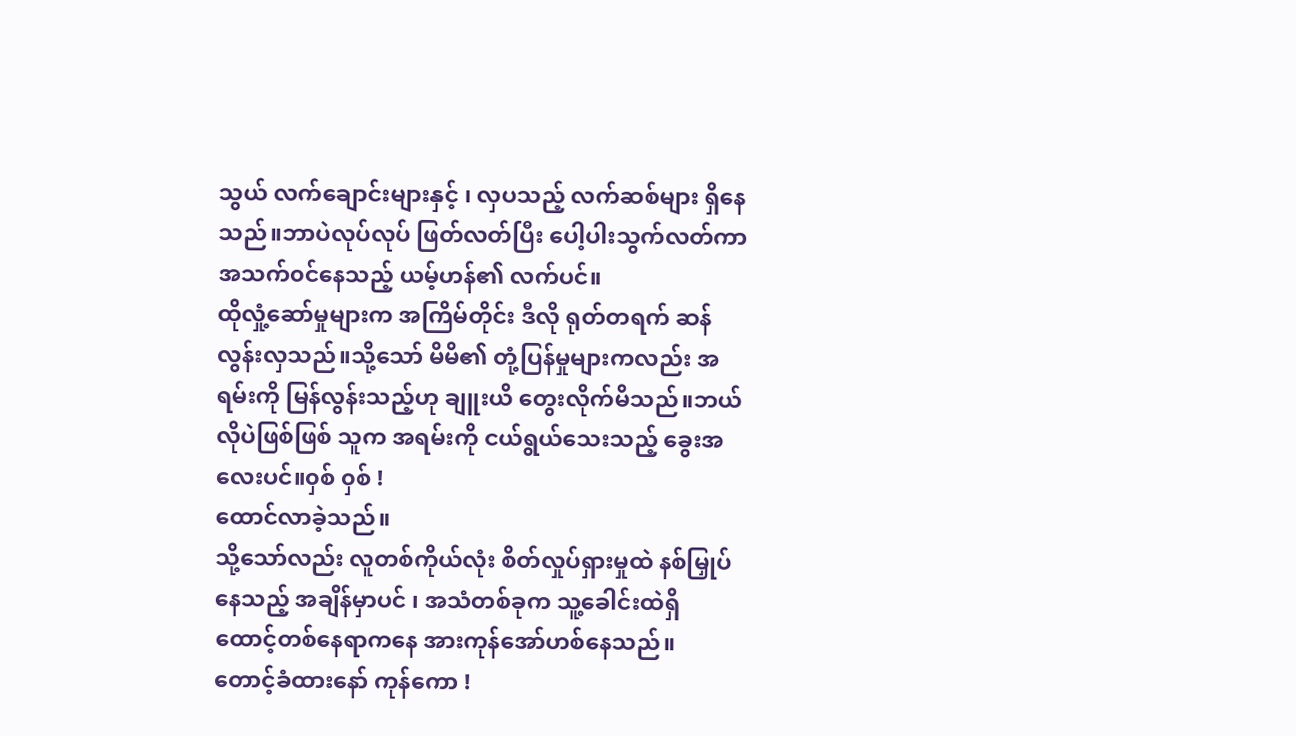သွယ် လက်ချောင်းများနှင့် ၊ လှပသည့် လက်ဆစ်များ ရှိနေသည်။ဘာပဲလုပ်လုပ် ဖြတ်လတ်ပြီး ပေါ့ပါးသွက်လတ်ကာ အသက်၀င်နေသည့် ယမ့်ဟန်၏ လက်ပင်။
ထိုလှုံ့ဆော်မှုများက အကြိမ်တိုင်း ဒီလို ရုတ်တရက် ဆန်လွန်းလှသည်။သို့သော် မိမိ၏ တုံ့ပြန်မှုများကလည်း အရမ်းကို မြန်လွန်းသည့်ဟု ချူးယိ တွေးလိုက်မိသည်။ဘယ်လိုပဲဖြစ်ဖြစ် သူက အရမ်းကို ငယ်ရွယ်သေးသည့် ခွေးအလေးပင်။၀ှစ် ၀ှစ် !
ထောင်လာခဲ့သည်။
သို့သော်လည်း လူတစ်ကိုယ်လုံး စိတ်လှုပ်ရှားမှုထဲ နစ်မြှုပ်နေသည့် အချိန်မှာပင် ၊ အသံတစ်ခုက သူ့ခေါင်းထဲရှိ ထောင့်တစ်နေရာကနေ အားကုန်အော်ဟစ်နေသည်။
တောင့်ခံထားနော် ကုန်ကော !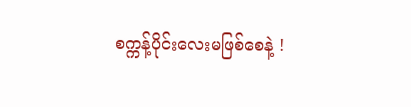စက္ကန့်ပိုင်းလေးမဖြစ်စေနဲ့ !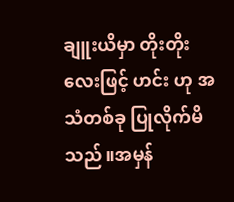ချူးယိမှာ တိုးတိုးလေးဖြင့် ဟင်း ဟု အသံတစ်ခု ပြုလိုက်မိသည်။အမှန်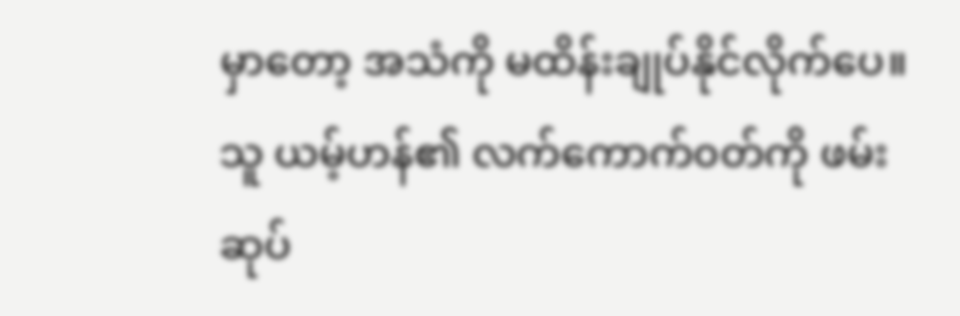မှာတော့ အသံကို မထိန်းချုပ်နိုင်လိုက်ပေ။သူ ယမ့်ဟန်၏ လက်ကောက်၀တ်ကို ဖမ်းဆုပ်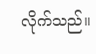လိုက်သည်။